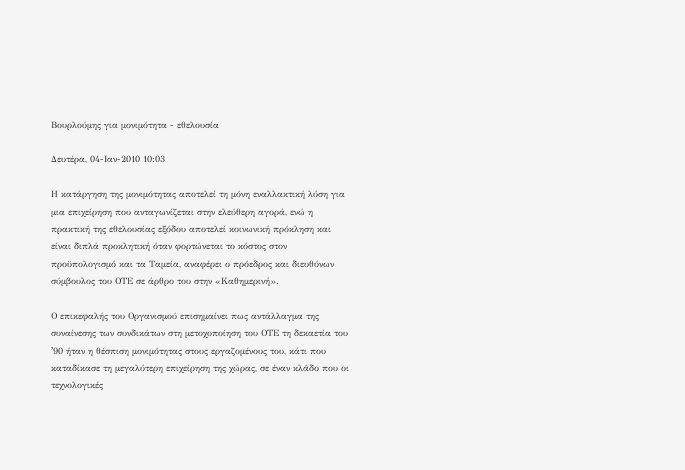Βουρλούμης για μονιμότητα - εθελουσία

Δευτέρα, 04-Ιαν-2010 10:03

Η κατάργηση της μονιμότητας αποτελεί τη μόνη εναλλακτική λύση για μια επιχείρηση που ανταγωνίζεται στην ελεύθερη αγορά, ενώ η πρακτική της εθελουσίας εξόδου αποτελεί κοινωνική πρόκληση και είναι διπλά προκλητική όταν φορτώνεται το κόστος στον προϋπολογισμό και τα Ταμεία, αναφέρει ο πρόεδρος και διευθύνων σύμβουλος του ΟΤΕ σε άρθρο του στην «Καθημερινή».

Ο επικεφαλής του Οργανισμού επισημαίνει πως αντάλλαγμα της συναίνεσης των συνδικάτων στη μετοχοποίηση του ΟΤΕ τη δεκαετία του ʼ90 ήταν η θέσπιση μονιμότητας στους εργαζομένους του, κάτι που καταδίκασε τη μεγαλύτερη επιχείρηση της χώρας, σε έναν κλάδο που οι τεχνολογικές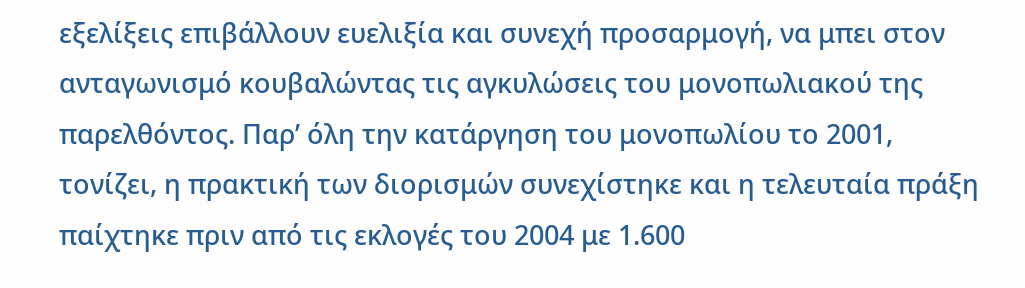εξελίξεις επιβάλλουν ευελιξία και συνεχή προσαρμογή, να μπει στον ανταγωνισμό κουβαλώντας τις αγκυλώσεις του μονοπωλιακού της παρελθόντος. Παρʼ όλη την κατάργηση του μονοπωλίου το 2001, τονίζει, η πρακτική των διορισμών συνεχίστηκε και η τελευταία πράξη παίχτηκε πριν από τις εκλογές του 2004 με 1.600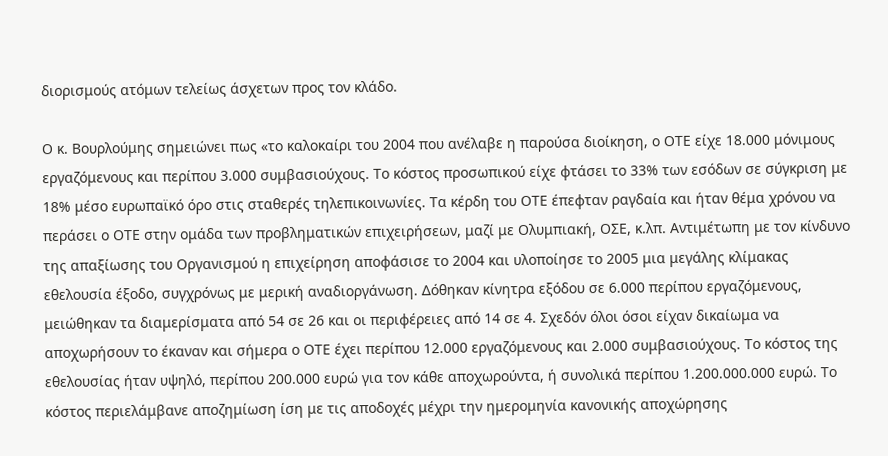διορισμούς ατόμων τελείως άσχετων προς τον κλάδο.

Ο κ. Βουρλούμης σημειώνει πως «το καλοκαίρι του 2004 που ανέλαβε η παρούσα διοίκηση, ο ΟΤΕ είχε 18.000 μόνιμους εργαζόμενους και περίπου 3.000 συμβασιούχους. Το κόστος προσωπικού είχε φτάσει το 33% των εσόδων σε σύγκριση με 18% μέσο ευρωπαϊκό όρο στις σταθερές τηλεπικοινωνίες. Τα κέρδη του ΟΤΕ έπεφταν ραγδαία και ήταν θέμα χρόνου να περάσει ο ΟΤΕ στην ομάδα των προβληματικών επιχειρήσεων, μαζί με Ολυμπιακή, ΟΣΕ, κ.λπ. Αντιμέτωπη με τον κίνδυνο της απαξίωσης του Οργανισμού η επιχείρηση αποφάσισε το 2004 και υλοποίησε το 2005 μια μεγάλης κλίμακας εθελουσία έξοδο, συγχρόνως με μερική αναδιοργάνωση. Δόθηκαν κίνητρα εξόδου σε 6.000 περίπου εργαζόμενους, μειώθηκαν τα διαμερίσματα από 54 σε 26 και οι περιφέρειες από 14 σε 4. Σχεδόν όλοι όσοι είχαν δικαίωμα να αποχωρήσουν το έκαναν και σήμερα ο ΟΤΕ έχει περίπου 12.000 εργαζόμενους και 2.000 συμβασιούχους. Το κόστος της εθελουσίας ήταν υψηλό, περίπου 200.000 ευρώ για τον κάθε αποχωρούντα, ή συνολικά περίπου 1.200.000.000 ευρώ. Το κόστος περιελάμβανε αποζημίωση ίση με τις αποδοχές μέχρι την ημερομηνία κανονικής αποχώρησης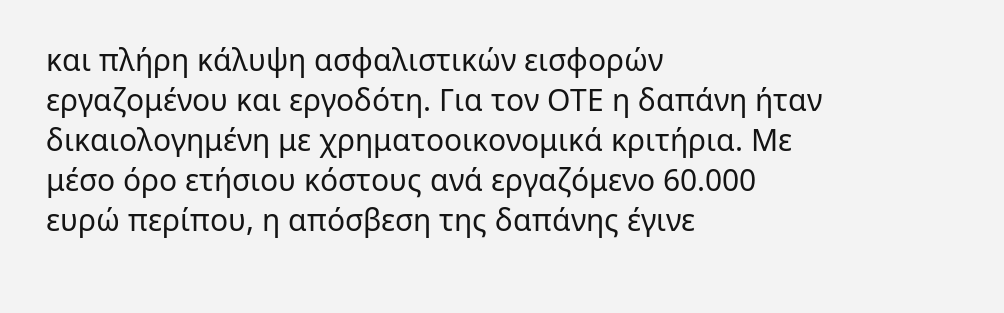και πλήρη κάλυψη ασφαλιστικών εισφορών εργαζομένου και εργοδότη. Για τον ΟΤΕ η δαπάνη ήταν δικαιολογημένη με χρηματοοικονομικά κριτήρια. Με μέσο όρο ετήσιου κόστους ανά εργαζόμενο 60.000 ευρώ περίπου, η απόσβεση της δαπάνης έγινε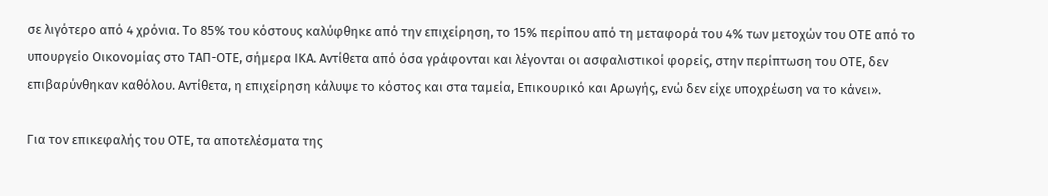σε λιγότερο από 4 χρόνια. Το 85% του κόστους καλύφθηκε από την επιχείρηση, το 15% περίπου από τη μεταφορά του 4% των μετοχών του ΟΤΕ από το υπουργείο Οικονομίας στο ΤΑΠ-ΟΤΕ, σήμερα ΙΚΑ. Αντίθετα από όσα γράφονται και λέγονται οι ασφαλιστικοί φορείς, στην περίπτωση του ΟΤΕ, δεν επιβαρύνθηκαν καθόλου. Αντίθετα, η επιχείρηση κάλυψε το κόστος και στα ταμεία, Επικουρικό και Αρωγής, ενώ δεν είχε υποχρέωση να το κάνει».

Για τον επικεφαλής του ΟΤΕ, τα αποτελέσματα της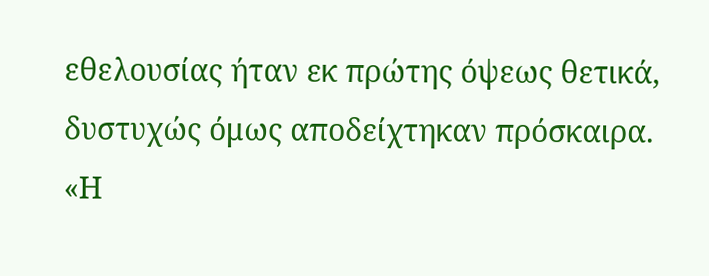εθελουσίας ήταν εκ πρώτης όψεως θετικά, δυστυχώς όμως αποδείχτηκαν πρόσκαιρα. «Η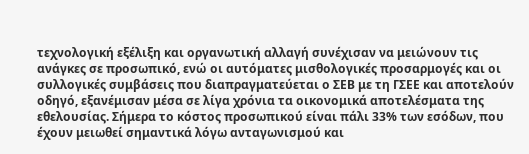τεχνολογική εξέλιξη και οργανωτική αλλαγή συνέχισαν να μειώνουν τις ανάγκες σε προσωπικό, ενώ οι αυτόματες μισθολογικές προσαρμογές και οι συλλογικές συμβάσεις που διαπραγματεύεται ο ΣΕΒ με τη ΓΣΕΕ και αποτελούν οδηγό, εξανέμισαν μέσα σε λίγα χρόνια τα οικονομικά αποτελέσματα της εθελουσίας. Σήμερα το κόστος προσωπικού είναι πάλι 33% των εσόδων, που έχουν μειωθεί σημαντικά λόγω ανταγωνισμού και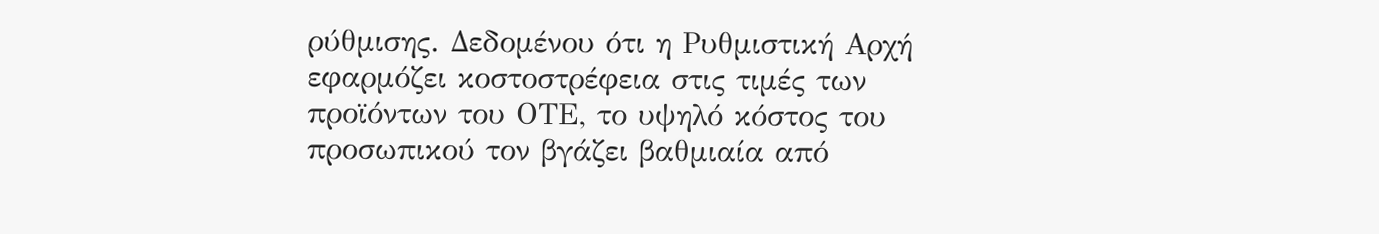ρύθμισης. Δεδομένου ότι η Ρυθμιστική Αρχή εφαρμόζει κοστοστρέφεια στις τιμές των προϊόντων του ΟΤΕ, το υψηλό κόστος του προσωπικού τον βγάζει βαθμιαία από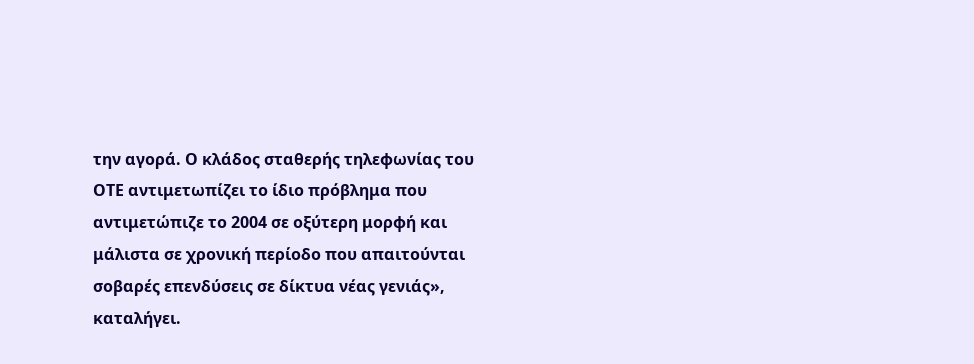την αγορά. Ο κλάδος σταθερής τηλεφωνίας του ΟΤΕ αντιμετωπίζει το ίδιο πρόβλημα που αντιμετώπιζε το 2004 σε οξύτερη μορφή και μάλιστα σε χρονική περίοδο που απαιτούνται σοβαρές επενδύσεις σε δίκτυα νέας γενιάς», καταλήγει.